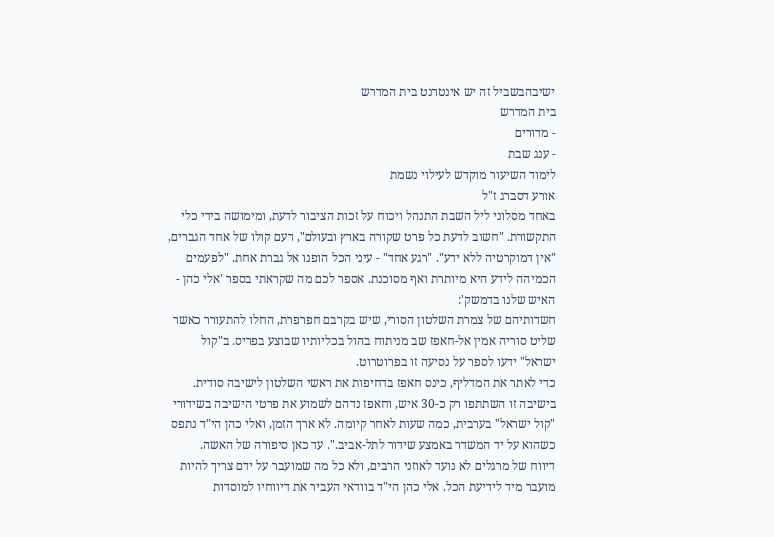ישיבהבשביל זה יש אינטרנט בית המדרש
בית המדרש
- מדורים
- ענג שבת
לימוד השיעור מוקדש לעילוי נשמת
אורע דסברג ז"ל
באחד מסלוני ליל השבת התנהל ויכוח על זכות הציבור לדעת, ומימושה בידי כלי התקשורת. "חשוב לדעת כל פרט שקורה בארץ ובעולם", רעם קולו של אחד הגברים, "אין דמוקרטיה ללא ידע". "רגע אחד" - עיני הכל הופנו אל גברת אחת. "לפעמים הכמיהה לידע היא מיותרת ואף מסוכנת. אספר לכם מה שקראתי בספר 'אלי כהן - האיש שלנו בדמשק':
חשדותיהם של צמרת השלטון הסורי, שיש בקרבם חפרפרת, החלו להתעורר כאשר שליט סוריה אמין אל-חאפז שב מניתוח בהול בכליותיו שבוצע בפריס. ב"קול ישראל" ידעו לספר על נסיעה זו בפרוטרוט.
כדי לאתר את המדליף, כינס חאפז בדחיפות את ראשי השלטון לישיבה סודית. בישיבה זו השתתפו רק כ-30 איש, וחאפז נדהם לשמוע את פרטי הישיבה בשידורי "קול ישראל" בערבית, כמה שעות לאחר קיומה. לא ארך הזמן, ואלי כהן הי"ד נתפס כשהוא על יד המשדר באמצע שידור לתל-אביב.". עד כאן סיפורה של האשה.
דיווח של מרגלים לא נועד לאוזני הרבים, ולא כל מה שמועבר על ידם צריך להיות מועבר מיד לידיעת הכל. אלי כהן הי"ד בוודאי העביר את דיווחיו למוסדות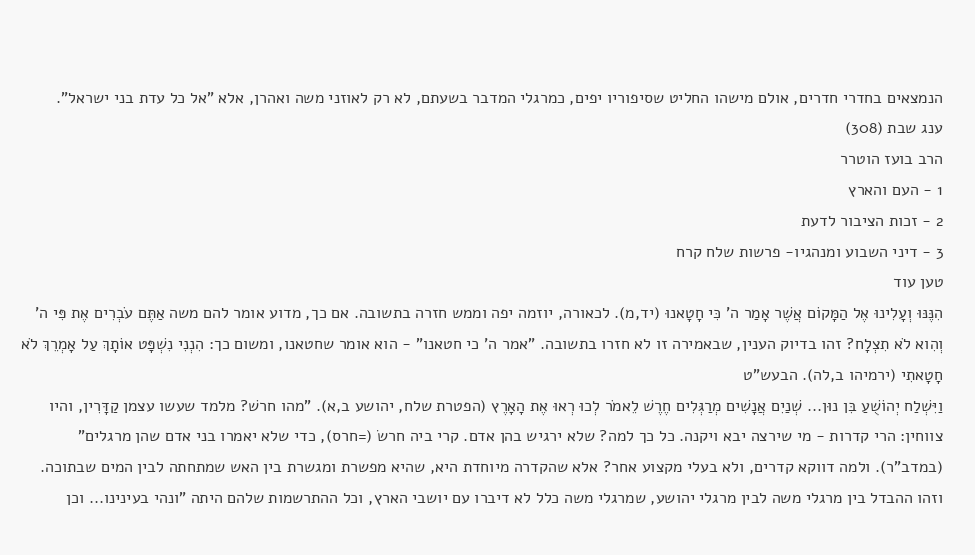הנמצאים בחדרי חדרים, אולם מישהו החליט שסיפוריו יפים, כמרגלי המדבר בשעתם, לא רק לאוזני משה ואהרן, אלא "אל כל עדת בני ישראל".
ענג שבת (308)
הרב בועז הוטרר
1 - העם והארץ
2 - זכות הציבור לדעת
3 - דיני השבוע ומנהגיו- פרשות שלח קרח
טען עוד
הִנֶּנּוּ וְעָלִינוּ אֶל הַמָּקוֹם אֲשֶׁר אָמַר ה' כִּי חָטָאנוּ (יד,מ). לכאורה, יוזמה יפה וממש חזרה בתשובה. אם כך, מדוע אומר להם משה אַתֶּם עֹבְרִים אֶת פִּי ה' וְהִוא לֹא תִצְלָח? זהו בדיוק הענין, שבאמירה זו לא חזרו בתשובה. "אמר ה' כי חטאנו" - הוא אומר שחטאנו, ומשום כך: הִנְנִי נִשְׁפָּט אוֹתָךְ עַל אָמְרֵךְ לֹא חָטָאתִי (ירמיהו ב,לה). הבעש"ט
וַיִּשְׁלַח יְהוֹשֻׁעַ בִּן נוּן... שְׁנַיִם אֲנָשִׁים מְרַגְּלִים חֶרֶשׁ לֵאמֹר לְכוּ רְאוּ אֶת הָאָרֶץ (הפטרת שלח, יהושע ב,א). "מהו חרשׁ? מלמד שעשו עצמן קַדָּרִין, והיו צווחין: הרי קדרות - מי שירצה יבא ויקנה. כל כך למה? שלא ירגיש בהן אדם. קרי ביה חרשׂ (=חרס), כדי שלא יאמרו בני אדם שהן מרגלים" (במדב"ר). ולמה דווקא קדרים, ולא בעלי מקצוע אחר? אלא שהקדרה מיוחדת היא, שהיא מפשרת ומגשרת בין האש שמתחתה לבין המים שבתוכה. וזהו ההבדל בין מרגלי משה לבין מרגלי יהושע, שמרגלי משה כלל לא דיברו עם יושבי הארץ, וכל ההתרשמות שלהם היתה "ונהי בעינינו... וכן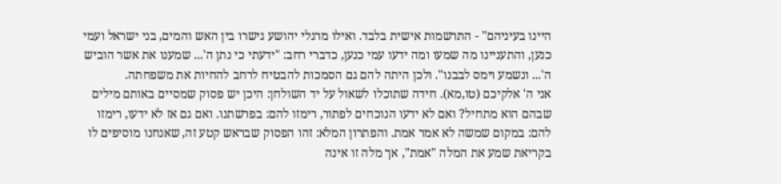היינו בעיניהם" - התרשמות אישית בלבד. ואילו מרגלי יהושע גישרו בין האש והמים, בני ישראל ועמי כנען, והתעניינו מה שמעו ומה ידעו עמי כנען, כדברי רחב: "ידעתי כי נתן ה'... שמענו את אשר הוביש ה'... ונשמע וימס לבבנו". ולכן היתה להם גם הסמכות להבטיח לרחב להחיות את משפחתה.
אני ה' אלקיכם (טו,מא). חידה שתוכלו לשאול על יד השולחן: היכן יש פסוק שמסיים באותם מילים שבהם הוא מתחיל? ואם לא ידעו הנוכחים לפתור, רימזו להם: בפרשתנו. ואם גם אז לא ידעו, רימזו להם: במקום שמשה לא אמר אמת. והפתרון המלא: זהו הפסוק שבראש קטע זה, שאנחנו מוסיפים לו בקריאת שמע את המלה "אמת", אך מלה זו אינה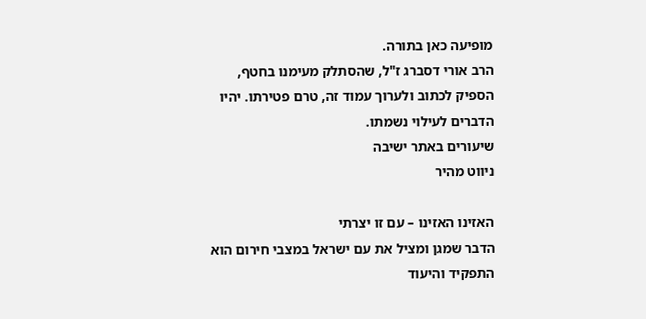מופיעה כאן בתורה.
הרב אורי דסברג ז"ל, שהסתלק מעימנו בחטף, הספיק לכתוב ולערוך עמוד זה, טרם פטירתו. יהיו הדברים לעילוי נשמתו.
שיעורים באתר ישיבה
ניווט מהיר

האזינו האזינו – עם זו יצרתי
הדבר שמגן ומציל את עם ישראל במצבי חירום הוא התפקיד והיעוד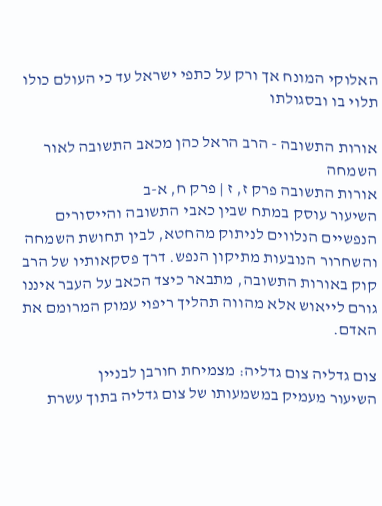האלוקי המונח אך ורק על כתפי ישראל עד כי העולם כולו תלוי בו ובסגולתו

אורות התשובה - הרב הראל כהן מכאב התשובה לאור השמחה
אורות התשובה פרק ז, ז | פרק ח, א-ב
השיעור עוסק במתח שבין כאבי התשובה והייסורים הנפשיים הנלווים לניתוק מהחטא, לבין תחושת השמחה והשחרור הנובעות מתיקון הנפש. דרך פסקאותיו של הרב קוק באורות התשובה, מתבאר כיצד הכאב על העבר איננו גורם לייאוש אלא מהווה תהליך ריפוי עמוק המרומם את האדם.

צום גדליה צום גדליה: מצמיחת חורבן לבניין
השיעור מעמיק במשמעותו של צום גדליה בתוך עשרת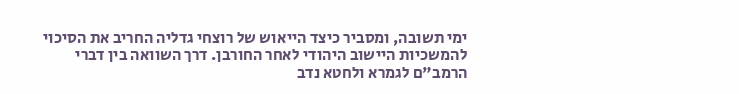ימי תשובה, ומסביר כיצד הייאוש של רוצחי גדליה החריב את הסיכוי להמשכיות היישוב היהודי לאחר החורבן. דרך השוואה בין דברי הרמב"ם לגמרא ולחטא נדב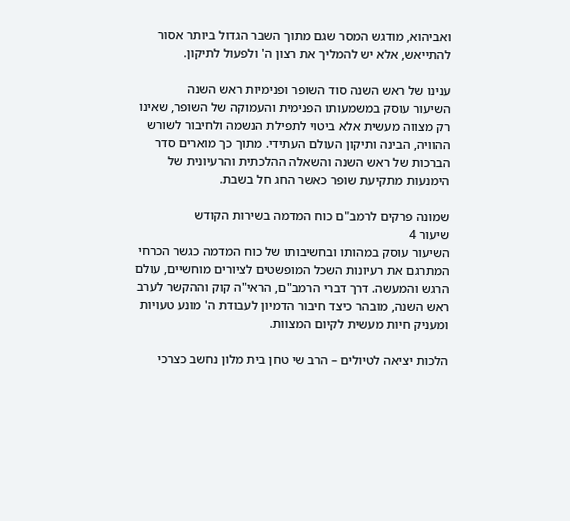ואביהוא, מודגש המסר שגם מתוך השבר הגדול ביותר אסור להתייאש, אלא יש להמליך את רצון ה' ולפעול לתיקון.

ענינו של ראש השנה סוד השופר ופנימיות ראש השנה
השיעור עוסק במשמעותו הפנימית והעמוקה של השופר, שאינו רק מצווה מעשית אלא ביטוי לתפילת הנשמה ולחיבור לשורש ההוויה, הבינה ותיקון העולם העתידי. מתוך כך מוארים סדר הברכות של ראש השנה והשאלה ההלכתית והרעיונית של הימנעות מתקיעת שופר כאשר החג חל בשבת.

שמונה פרקים לרמב"ם כוח המדמה בשירות הקודש
שיעור 4
השיעור עוסק במהותו ובחשיבותו של כוח המדמה כגשר הכרחי המתרגם את רעיונות השכל המופשטים לציורים מוחשיים, עולם הרגש והמעשה. דרך דברי הרמב"ם, הראי"ה קוק וההקשר לערב ראש השנה, מובהר כיצד חיבור הדמיון לעבודת ה' מונע טעויות ומעניק חיות מעשית לקיום המצוות.

הלכות יציאה לטיולים – הרב שי טחן בית מלון נחשב כצרכי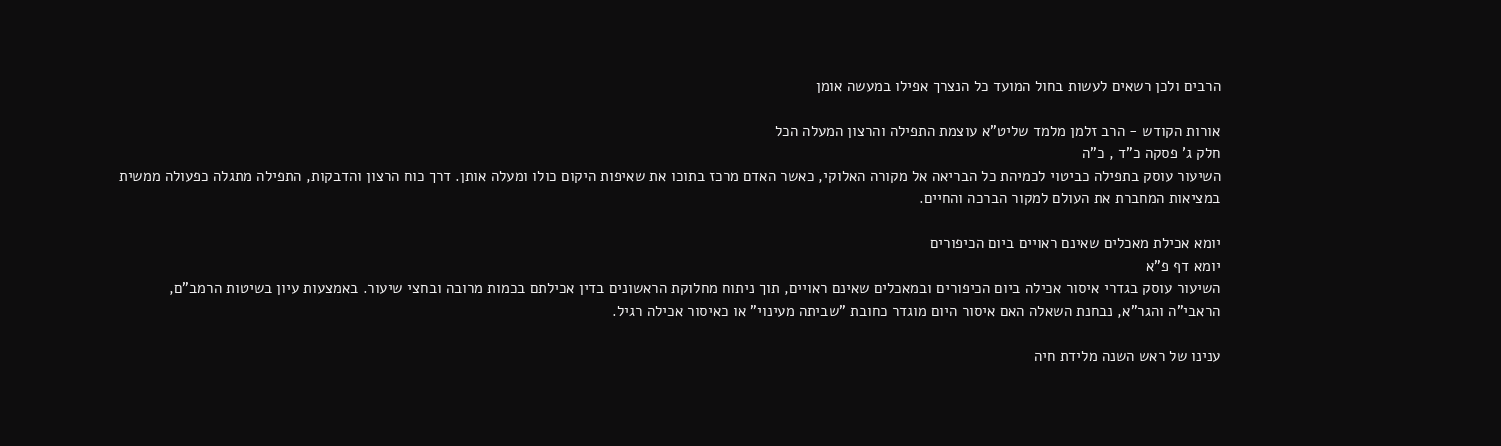הרבים ולכן רשאים לעשות בחול המועד כל הנצרך אפילו במעשה אומן

אורות הקודש - הרב זלמן מלמד שליט"א עוצמת התפילה והרצון המעלה הכל
חלק ג' פסקה כ"ד , כ"ה
השיעור עוסק בתפילה כביטוי לכמיהת כל הבריאה אל מקורה האלוקי, כאשר האדם מרכז בתוכו את שאיפות היקום כולו ומעלה אותן. דרך כוח הרצון והדבקות, התפילה מתגלה כפעולה ממשית במציאות המחברת את העולם למקור הברכה והחיים.

יומא אכילת מאכלים שאינם ראויים ביום הכיפורים
יומא דף פ"א
השיעור עוסק בגדרי איסור אכילה ביום הכיפורים ובמאכלים שאינם ראויים, תוך ניתוח מחלוקת הראשונים בדין אכילתם בכמות מרובה ובחצי שיעור. באמצעות עיון בשיטות הרמב"ם, הראבי"ה והגר"א, נבחנת השאלה האם איסור היום מוגדר כחובת "שביתה מעינוי" או כאיסור אכילה רגיל.

ענינו של ראש השנה מלידת חיה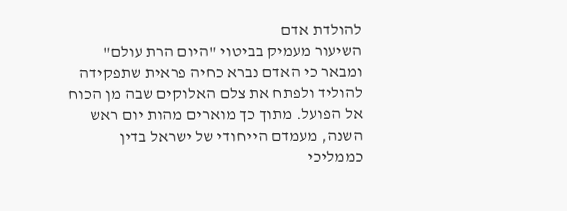להולדת אדם
השיעור מעמיק בביטוי "היום הרת עולם" ומבאר כי האדם נברא כחיה פראית שתפקידה להוליד ולפתח את צלם האלוקים שבה מן הכוח אל הפועל. מתוך כך מוארים מהות יום ראש השנה, מעמדם הייחודי של ישראל בדין כממליכי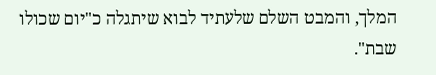המלך, והמבט השלם שלעתיד לבוא שיתגלה כ"יום שכולו שבת".